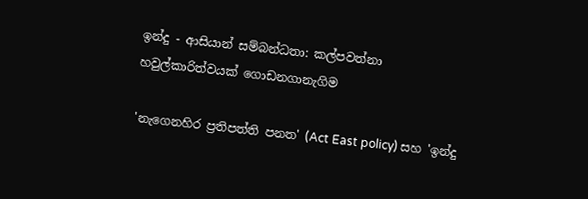ඉන්දු - ආසියාන් සම්බන්ධතා: කල්පවත්නා හවුල්කාරිත්වයක් ගොඩනගානැගිම

'නැගෙනහිර ප්‍රතිපත්ති පනත' (Act East policy) සහ 'ඉන්දු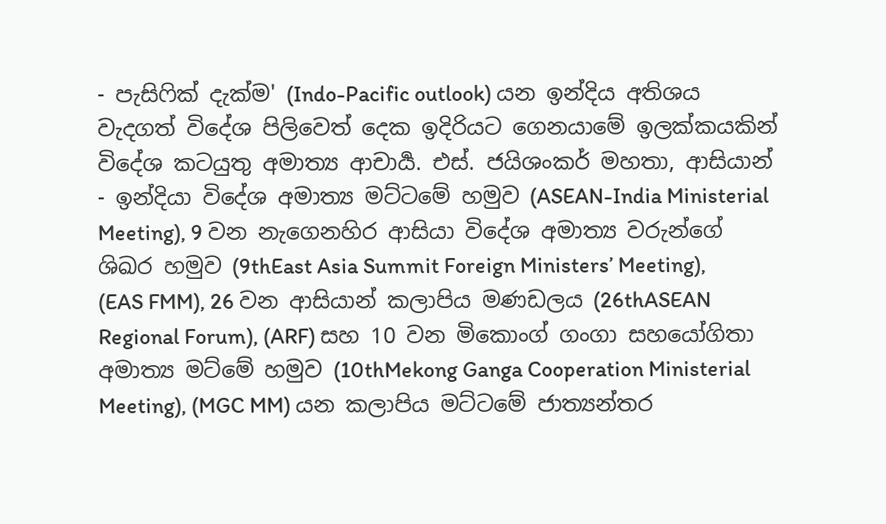- පැසිෆික් දැක්ම' (Indo-Pacific outlook) යන ඉන්දිය අතිශය වැදගත් විදේශ පිලිවෙත් දෙක ඉදිරියට ගෙනයාමේ ඉලක්කයකින් විදේශ කටයුතු අමාත්‍ය ආචාර්‍ය. එස්. ජයිශංකර් මහතා, ආසියාන් - ඉන්දියා විදේශ අමාත්‍ය මට්ටමේ හමුව (ASEAN-India Ministerial Meeting), 9 වන නැගෙනහිර ආසියා විදේශ අමාත්‍ය වරුන්ගේ ශිඛර හමුව (9thEast Asia Summit Foreign Ministers’ Meeting), (EAS FMM), 26 වන ආසියාන් කලාපිය මණඩලය (26thASEAN Regional Forum), (ARF) සහ 10 වන මිකොංග් ගංගා සහයෝගිතා අමාත්‍ය මට්මේ හමුව (10thMekong Ganga Cooperation Ministerial Meeting), (MGC MM) යන කලාපිය මට්ටමේ ජාත්‍යන්තර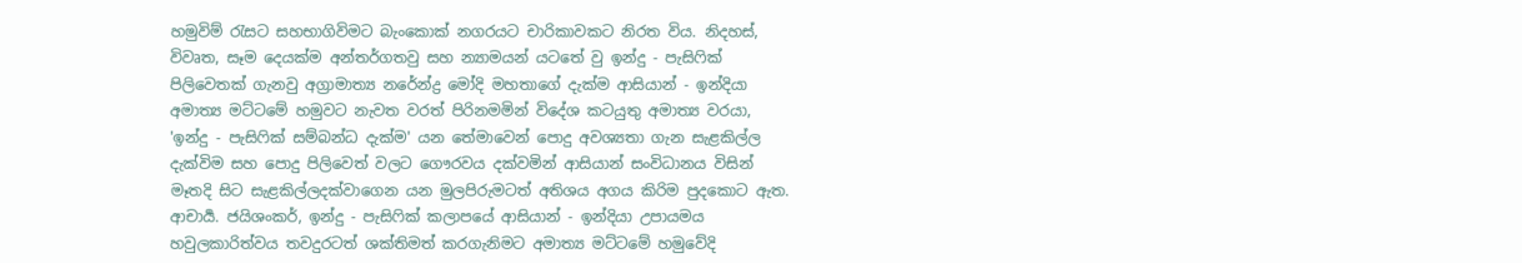හමුවිම් රැසට සහභාගිවිමට බැංකොක් නගරයට චාරිකාවකට නිරත විය. නිදහස්, විවෘත, සෑම දෙයක්ම අන්තර්ගතවු සහ න්‍යාමයන් යටතේ වු ඉන්දු - පැසිෆික් පිලිවෙතක් ගැනවු අග්‍රාමාත්‍ය නරේන්ද්‍ර මෝදි මහතාගේ දැක්ම ආසියාන් - ඉන්දියා අමාත්‍ය මට්ටමේ හමුවට නැවත වරත් පිරිනමමින් විදේශ කටයුතු අමාත්‍ය වරයා, 'ඉන්දු - පැසිෆික් සම්බන්ධ දැක්ම' යන තේමාවෙන් පොදු අවශ්‍යතා ගැන සැළකිල්ල දැක්විම සහ පොදු පිලිවෙත් වලට ගෞරවය දක්වමින් ආසියාන් සංවිධානය විසින් මෑතදි සිට සැළකිල්ලදක්වාගෙන යන මුලපිරුමටත් අතිශය අගය කිරිම පුදකොට ඇත. ආචාර්‍ය. ජයිශංකර්, ඉන්දු - පැසිෆික් කලාපයේ ආසියාන් - ඉන්දියා උපායමය හවුලකාරිත්වය තවදුරටත් ශක්තිමත් කරගැනිමට අමාත්‍ය මට්ටමේ හමුවේදි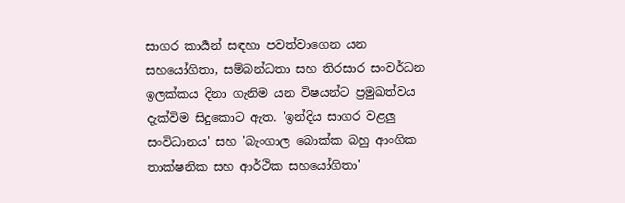සාගර කාර්‍යන් සඳහා පවත්වාගෙන යන සහයෝගිතා, සම්බන්ධතා සහ තිරසාර සංවර්ධන ඉලක්කය දිනා ගැනිම යන විෂයන්ට ප්‍රමුඛත්වය දැක්විම සිදුකොට ඇත. 'ඉන්දිය සාගර වළලු සංවිධානය' සහ 'බැංගාල බොක්ක බහු ආංගික තාක්ෂනික සහ ආර්ථික සහයෝගිතා'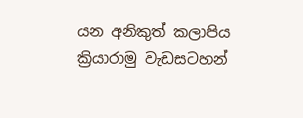යන අනිකුත් කලාපිය ක්‍රියාරාමු වැඩසටහන්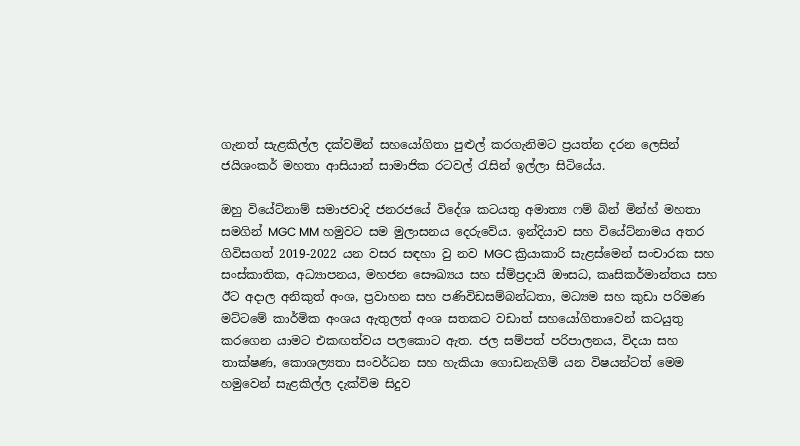ගැනත් සැළකිල්ල දක්වමින් සහයෝගිතා පුළුල් කරගැනිමට ප්‍රයත්න දරන ලෙසින් ජයිශංකර් මහතා ආසියාන් සාමාජික රටවල් රැසින් ඉල්ලා සිටියේය.

ඔහු වියේට්නාම් සමාජවාදි ජනරජයේ විදේශ කටයතු අමාත්‍ය ෆම් බින් මින්හ් මහතා සමගින් MGC MM හමුවට සම මුලාසනය දෙරුවේය. ඉන්දියාව සහ වියේට්නාමය අතර ගිවිසගත් 2019-2022 යන වසර සඳහා වු නව MGC ක්‍රියාකාරි සැළස්මෙන් සංචාරක සහ සංස්කාතික, අධ්‍යාපනය, මහජන සෞඛ්‍යය සහ ස්ම්ප්‍රදායි ඖසධ, කෘසිකර්මාන්තය සහ ඊට අදාල අනිකුත් අංශ, ප්‍රවාහන සහ පණිවිඩසම්බන්ධතා, මධ්‍යම සහ කුඩා පරිමණ මට්ටමේ කාර්මික අංශය ඇතුලත් අංශ සතකට වඩාත් සහයෝගිතාවෙන් කටයුතු කරගෙන යාමට එකඟත්වය පලකොට ඇත. ජල සම්පත් පරිපාලනය, විදයා සහ තාක්ෂණ, කොශල්‍යතා සංවර්ධන සහ හැකියා ගොඩනැගිම් යන විෂයන්ටත් මෙම හමුවෙන් සැළකිල්ල දැක්විම සිදුව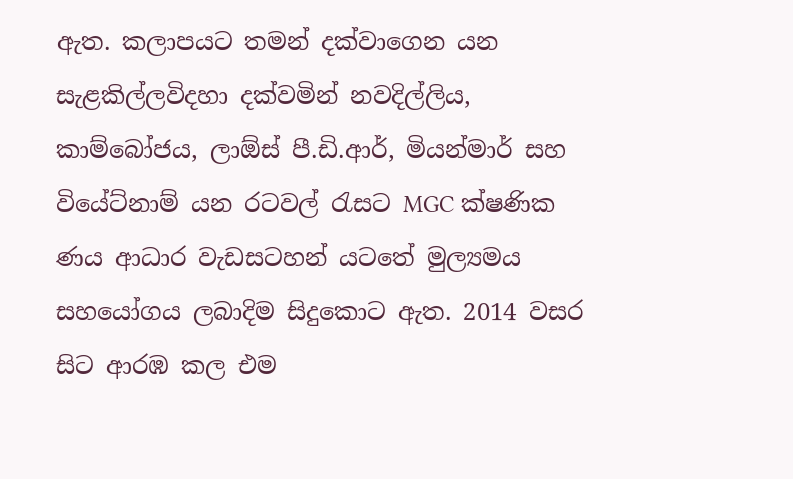ඇත. කලාපයට තමන් දක්වාගෙන යන සැළකිල්ලවිදහා දක්වමින් නවදිල්ලිය, කාම්බෝජය, ලාඕස් පී.ඩි.ආර්, මියන්මාර් සහ වියේට්නාම් යන රටවල් රැසට MGC ක්ෂණික ණය ආධාර වැඩසටහන් යටතේ මුල්‍යමය සහයෝගය ලබාදිම සිදුකොට ඇත. 2014 වසර සිට ආරඹ කල එම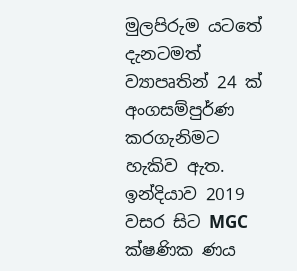මුලපිරුම යටතේ දැනටමත් ව්‍යාපෘතින් 24 ක් අංගසම්පුර්ණ කරගැනිමට හැකිව ඇත. ඉන්දියාව 2019 වසර සිට MGC ක්ෂණික ණය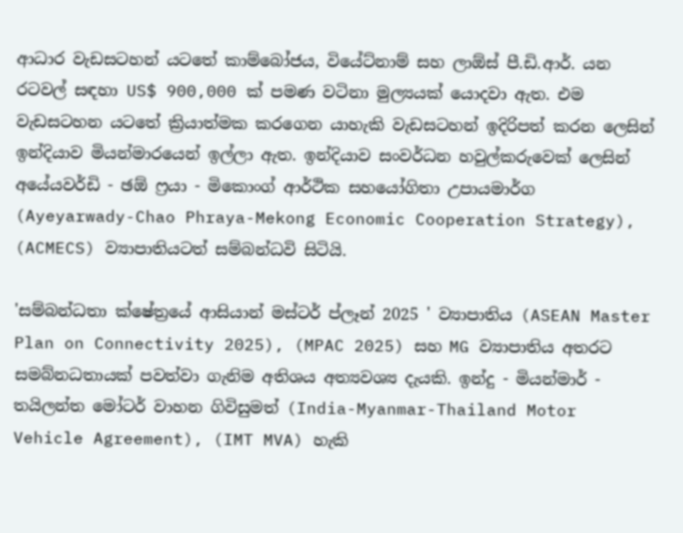ආධාර වැඩසටහන් යටතේ කාම්බෝජය, වියේට්නාම් සහ ලාඕස් පී.ඩි.ආර්. යන රටවල් සඳහා US$ 900,000 ක් පමණ වටිනා මුල්‍යයක් යොදවා ඇත. එම වැඩසටහන යටතේ ක්‍රියාත්මක කරගෙන යාහැකි වැඩසටහන් ඉදිරිපත් කරන ලෙසින් ඉන්දියාව මියන්මාරයෙන් ඉල්ලා ඇත. ඉන්දියාව සංවර්ධන හවුල්කරුවෙක් ලෙසින් අයේයවර්ඩි - ඡඕ ෆ්‍රයා - මිකොංග් ආර්ථික සහයෝගිතා උපායමාර්ග (Ayeyarwady-Chao Phraya-Mekong Economic Cooperation Strategy), (ACMECS) ව්‍යාපාතියටත් සම්බන්ධවි සිටියි.

'සම්බන්ධතා ක්ෂේත්‍රයේ ආසියාන් මස්ටර් ප්ලෑන් 2025 ' ව්‍යාපාතිය (ASEAN Master Plan on Connectivity 2025), (MPAC 2025) සහ MG ව්‍යාපාතිය අතරට සමබ්නධතායක් පවත්වා ගැනිම අතිශය අත්‍යවශ්‍ය දැයකි. ඉන්දු - මියන්මාර් - තයිලන්ත මෝටර් වාහන ගිවිසුමත් (India-Myanmar-Thailand Motor Vehicle Agreement), (IMT MVA) හැකි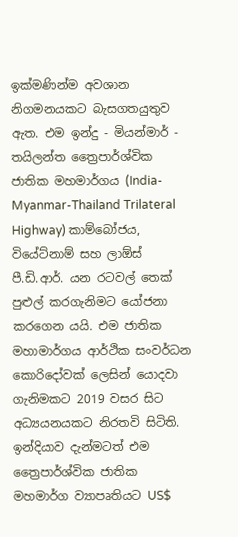ඉක්මණින්ම අවශාන නිගමනයකට බැසගතයුතුව ඇත. එම ඉන්දු - මියන්මාර් - තයිලන්ත ත්‍රෛපාර්ශ්වික ජාතික මහමාර්ගය (India-Myanmar-Thailand Trilateral Highway) කාම්බෝජය, වියේට්නාම් සහ ලාඕස් පී.ඩි.ආර්. යන රටවල් තෙක් පුළුල් කරගැනිමට යෝජනා කරගෙන යයි. එම ජාතික මහාමාර්ගය ආර්ථික සංවර්ධන කොරිදෝවක් ලෙසින් යොදවා ගැනිමකට 2019 වසර සිට අධ්‍යයනයකට නිරතවි සිටිති. ඉන්දියාව දැන්මටත් එම ත්‍රෛපාර්ශ්වික ජාතික මහමාර්ග ව්‍යාපෘතියට US$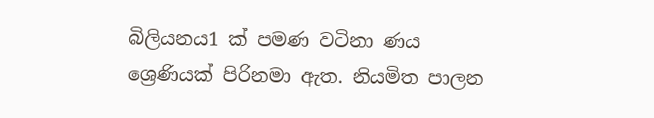බිලියනය1 ක් පමණ වටිනා ණය ශ්‍රෙණියක් පිරිනමා ඇත. නියමිත පාලන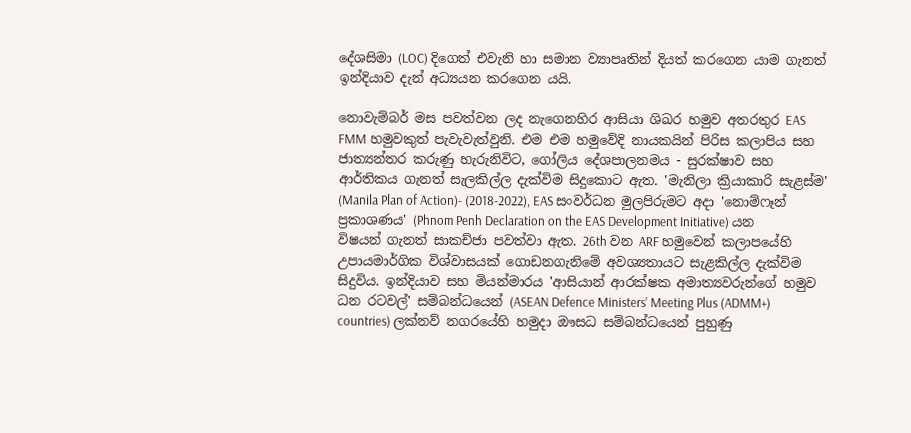දේශසිමා (LOC) දිගෙත් එවැනි හා සමාන ව්‍යාපෘතින් දියත් කරගෙන යාම ගැනත් ඉන්දියාව දැන් අධ්‍යයන කරගෙන යයි.

නොවැම්බර් මස පවත්වන ලද නැගෙනහිර ආසියා ශිඛර හමුව අතරතුර EAS FMM හමුවකුත් පැවැවැත්වුනි. එම එම හමුවේදි නායකයින් පිරිස කලාපිය සහ ජාත්‍යන්තර කරුණු හැරුනිවිට, ගෝලිය දේශපාලනමය - සුරක්ෂාව සහ ආර්තිකය ගැනත් සැලකිල්ල දැක්විම සිදුකොට ඇත. 'මැනිලා ක්‍රියාකාරි සැළස්ම' (Manila Plan of Action)- (2018-2022), EAS සංවර්ධන මුලපිරුමට අදා 'නොම්ෆෑන් ප්‍රකාශණය' (Phnom Penh Declaration on the EAS Development Initiative) යන විෂයන් ගැනත් සාකච්ජා පවත්වා ඇත. 26th වන ARF හමුවෙන් කලාපයේහි උපායමාර්ගික විශ්වාසයක් ගොඩනගැනිමේ අවශ්‍යතායට සැළකිල්ල දැක්විම සිදුවිය. ඉන්දියාව සහ මියන්මාරය 'ආසියාන් ආරක්ෂක අමාත්‍යවරුන්ගේ හමුව ධන රටවල්' සම්බන්ධයෙන් (ASEAN Defence Ministers’ Meeting Plus (ADMM+) countries) ලක්නව් නගරයේහි හමුදා ඖසධ සම්බන්ධයෙන් පුහුණු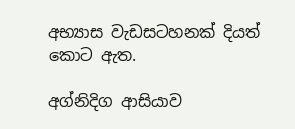අභ්‍යාස වැඩසටහනක් දියත් කොට ඇත.

අග්නිදිග ආසියාව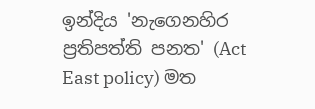ඉන්දිය 'නැගෙනහිර ප්‍රතිපත්ති පනත' (Act East policy) මත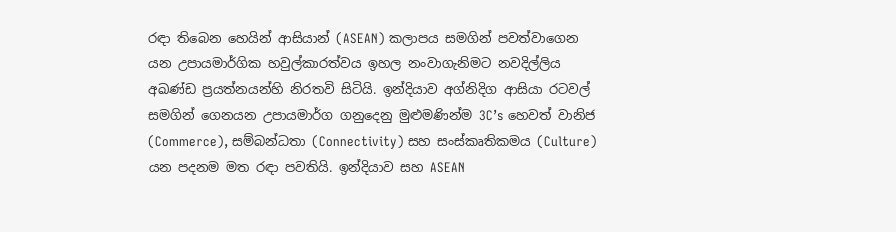රඳා තිබෙන හෙයින් ආසියාන් (ASEAN) කලාපය සමගින් පවත්වාගෙන යන උපායමාර්ගික හවුල්කාරත්වය ඉහල නංවාගැනිමට නවදිල්ලිය අඛණ්ඩ ප්‍රයත්නයන්හි නිරතවි සිටියි. ඉන්දියාව අග්නිදිග ආසියා රටවල් සමගින් ගෙනයන උපායමාර්ග ගනුදෙනු මුළුමණින්ම 3C’s හෙවත් වානිජ (Commerce), සම්බන්ධතා (Connectivity) සහ සංස්කෘතිකමය (Culture) යන පදනම මත රඳා පවතියි. ඉන්දියාව සහ ASEAN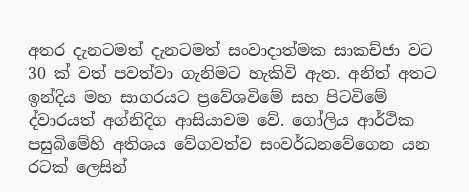අතර දැනටමත් දැනටමත් සංවාදාත්මක සාකච්ජා වට 30 ක් වත් පවත්වා ගැනිමට හැකිවි ඇත. අනිත් අතට ඉන්දිය මහ සාගරයට ප්‍රවේශවිමේ සහ පිටවිමේ ද්වාරයත් අග්නිදිග ආසියාවම වේ. ගෝලිය ආර්ථික පසුබිමේහි අතිශය වේගවත්ව සංවර්ධනවේගෙන යන රටක් ලෙසින්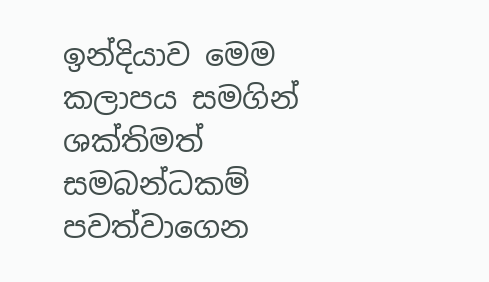ඉන්දියාව මෙම කලාපය සමගින් ශක්තිමත් සමබන්ධකම් පවත්වාගෙන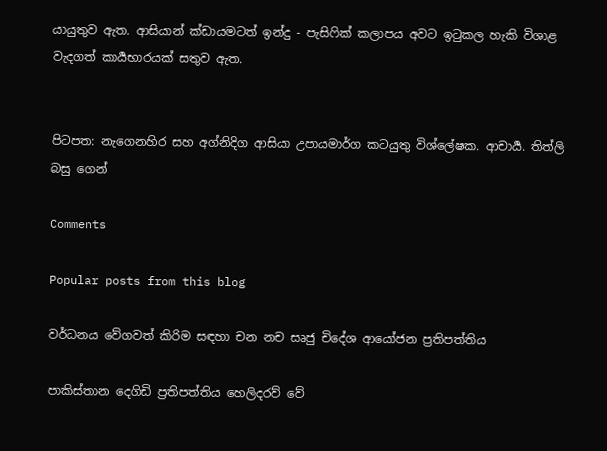යායුතුව ඇත. ආසියාන් ක්ඩායමටත් ඉන්දු - පැසිෆික් කලාපය අවට ඉටුකල හැකි විශාළ වැදගත් කාර්‍යභාරයක් සතුව ඇත.


පිටපත: නැගෙනහිර සහ අග්නිදිග ආසියා උපායමාර්ග කටයුතු විශ්ලේෂක. ආචාර්‍ය. තිත්ලි බසු ගෙන්

Comments

Popular posts from this blog

වර්ධනය වේගවත් කිරිම සඳහා චන නච සෘජු චිදේශ ආයෝජන ප්‍රතිපත්තිය

පාකිස්තාන දෙගිඩි ප්‍රතිපත්තිය හෙලිදරව් වේ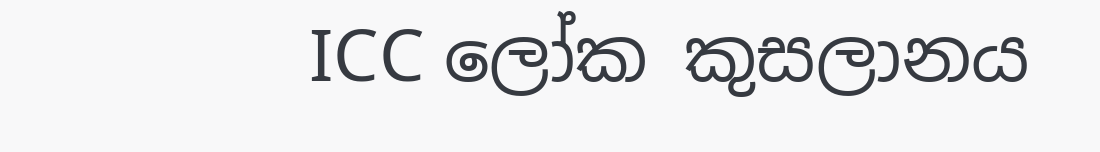ICC ලෝක කුසලානය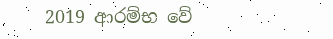2019 ආරම්භ වේ